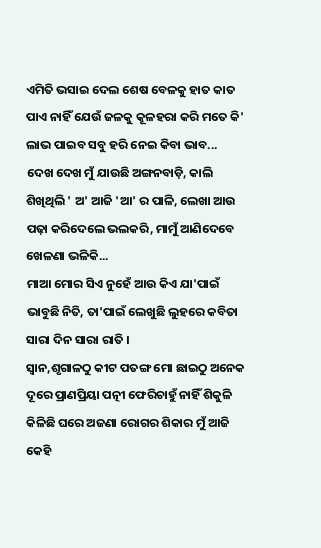ଏମିତି ଭସାଇ ଦେଲ ଶେଷ ବେଳକୁ ହାତ କାତ ପାଏ ନାହିଁ ଯେଉଁ ଜଳକୁ କୂଳହରା କରି ମତେ କି' ଲାଭ ପାଇବ ସବୁ ହରି ନେଇ କିବା ଭାବ...
ଦେଖ ଦେଖ ମୁଁ ଯାଉଛି ଅଙ୍ଗନବାଡ଼ି, କାଲି ଶିଖିଥିଲି ' ଅ' ଆଜି 'ଆ' ର ପାଳି, ଲେଖା ଆଉ ପଢ଼ା କରିଦେଲେ ଭଲକରି, ମାମୁଁ ଆଣିଦେବେ ଖେଳଣା ଭଳିକି...
ମାଆ ମୋର ସିଏ ନୁହେଁ ଆଉ କିଏ ଯା'ପାଇଁ ଭାବୁଛି ନିତି, ତା'ପାଇଁ ଲେଖୁଛି ଲୁହରେ କବିତା ସାରା ଦିନ ସାରା ରାତି ।
ସ୍ୱାନ,ଶୃଗାଳଠୁ କୀଟ ପତଙ୍ଗ ମୋ ଛାଇଠୁ ଅନେକ ଦୂରେ ପ୍ରାଣପ୍ରିୟା ପତ୍ନୀ ଫେରିଚାହୁଁ ନାହିଁ ଶିକୁଳି କିଳିଛି ଘରେ ଅଜଣା ରୋଗର ଶିକାର ମୁଁ ଆଜି କେହି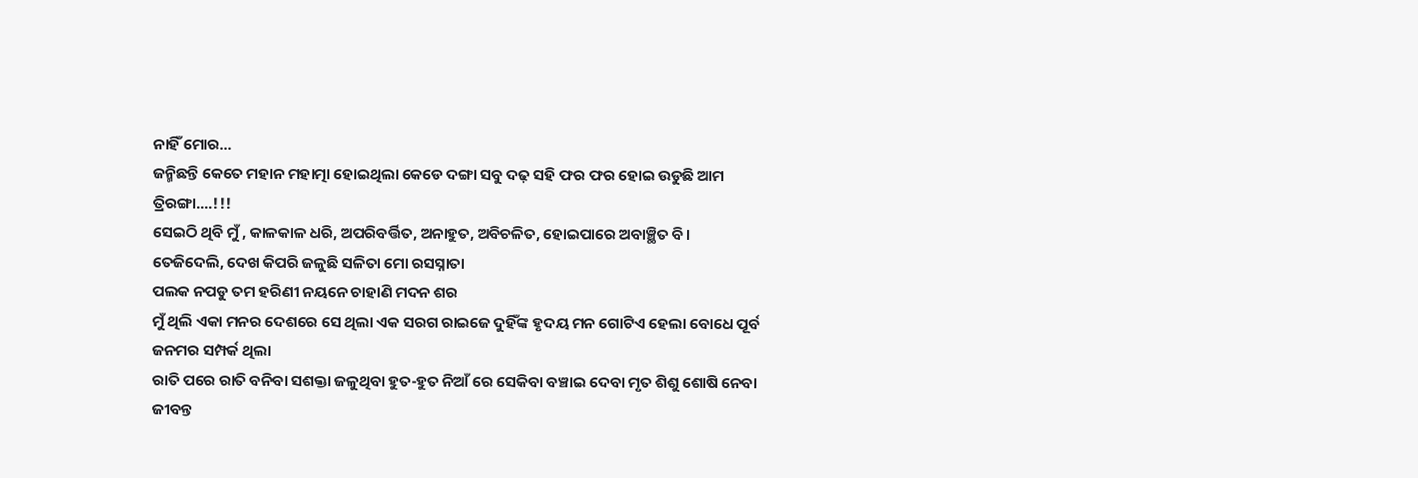ନାହିଁ ମୋର...
ଜନ୍ମିଛନ୍ତି କେତେ ମହାନ ମହାତ୍ମା ହୋଇଥିଲା କେଡେ ଦଙ୍ଗା ସବୁ ଦଢ଼ ସହି ଫର ଫର ହୋଇ ଉଡୁଛି ଆମ ତ୍ରିରଙ୍ଗା....!!!
ସେଇଠି ଥିବି ମୁଁ , କାଳକାଳ ଧରି, ଅପରିବର୍ତ୍ତିତ, ଅନାହୁତ, ଅବିଚଳିତ, ହୋଇପାରେ ଅବାଞ୍ଛିତ ବି।
ତେଜିଦେଲି, ଦେଖ କିପରି ଜଳୁଛି ସଳିତା ମୋ ରସସ୍ନାତା
ପଲକ ନପଡୁ ତମ ହରିଣୀ ନୟନେ ଚାହାଣି ମଦନ ଶର
ମୁଁ ଥିଲି ଏକା ମନର ଦେଶରେ ସେ ଥିଲା ଏକ ସରଗ ରାଇଜେ ଦୁହିଁଙ୍କ ହୃଦୟ ମନ ଗୋଟିଏ ହେଲା ବୋଧେ ପୂର୍ବ ଜନମର ସମ୍ପର୍କ ଥିଲା
ରାତି ପରେ ରାତି ବନିବା ସଶକ୍ତା ଜଳୁଥିବା ହୁତ-ହୁତ ନିଆଁ ରେ ସେକିବା ବଞ୍ଚାଇ ଦେବା ମୃତ ଶିଶୁ ଶୋଷି ନେବା ଜୀବନ୍ତ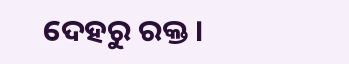ଦେହରୁ ରକ୍ତ ।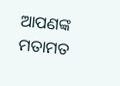ଆପଣଙ୍କ ମତାମତ